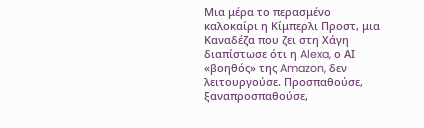Μια μέρα το περασμένο καλοκαίρι η Κίμπερλι Προστ, μια Καναδέζα που ζει στη Χάγη διαπίστωσε ότι η Alexa, ο ΑΙ «βοηθός» της Amazon, δεν λειτουργούσε. Προσπαθούσε, ξαναπροσπαθούσε,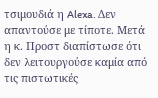τσιμουδιά η Alexa. Δεν απαντούσε με τίποτε. Μετά η κ. Προστ διαπίστωσε ότι δεν λειτουργούσε καμία από τις πιστωτικές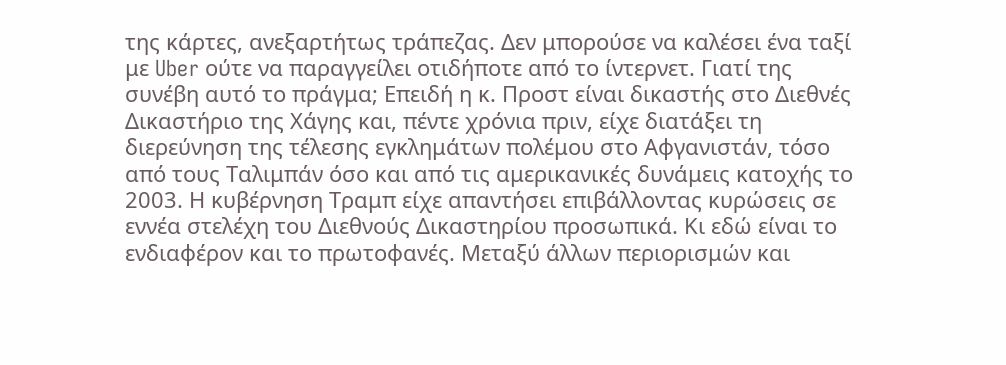της κάρτες, ανεξαρτήτως τράπεζας. Δεν μπορούσε να καλέσει ένα ταξί με Uber ούτε να παραγγείλει οτιδήποτε από το ίντερνετ. Γιατί της συνέβη αυτό το πράγμα; Επειδή η κ. Προστ είναι δικαστής στο Διεθνές Δικαστήριο της Χάγης και, πέντε χρόνια πριν, είχε διατάξει τη διερεύνηση της τέλεσης εγκλημάτων πολέμου στο Αφγανιστάν, τόσο από τους Ταλιμπάν όσο και από τις αμερικανικές δυνάμεις κατοχής το 2003. Η κυβέρνηση Τραμπ είχε απαντήσει επιβάλλοντας κυρώσεις σε εννέα στελέχη του Διεθνούς Δικαστηρίου προσωπικά. Κι εδώ είναι το ενδιαφέρον και το πρωτοφανές. Μεταξύ άλλων περιορισμών και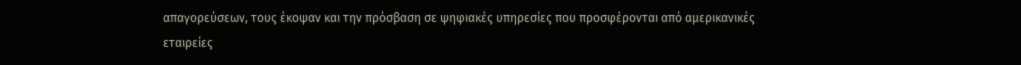απαγορεύσεων, τους έκοψαν και την πρόσβαση σε ψηφιακές υπηρεσίες που προσφέρονται από αμερικανικές εταιρείες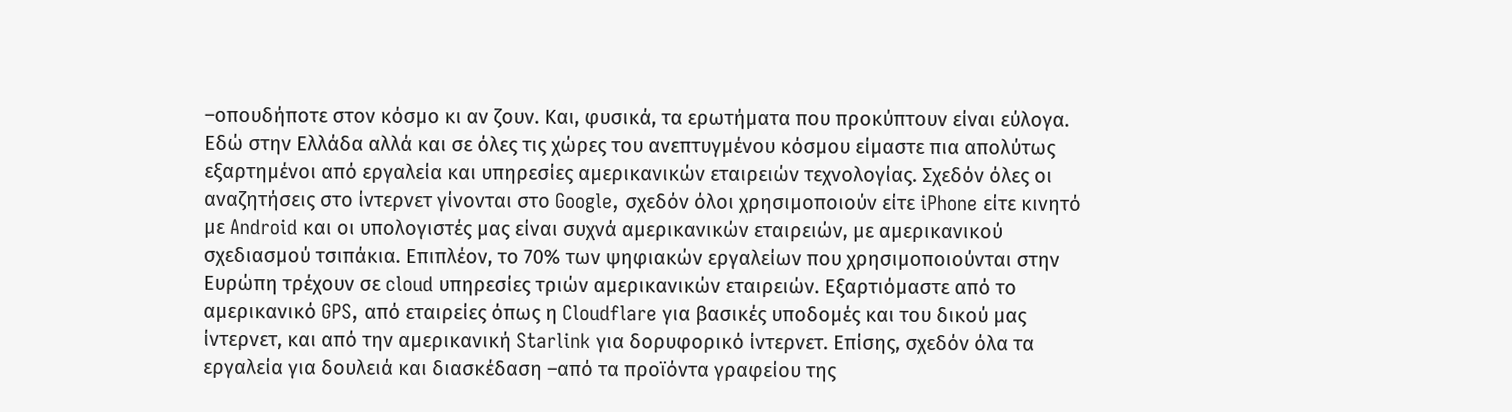–οπουδήποτε στον κόσμο κι αν ζουν. Και, φυσικά, τα ερωτήματα που προκύπτουν είναι εύλογα. Εδώ στην Ελλάδα αλλά και σε όλες τις χώρες του ανεπτυγμένου κόσμου είμαστε πια απολύτως εξαρτημένοι από εργαλεία και υπηρεσίες αμερικανικών εταιρειών τεχνολογίας. Σχεδόν όλες οι αναζητήσεις στο ίντερνετ γίνονται στο Google, σχεδόν όλοι χρησιμοποιούν είτε iPhone είτε κινητό με Android και οι υπολογιστές μας είναι συχνά αμερικανικών εταιρειών, με αμερικανικού σχεδιασμού τσιπάκια. Επιπλέον, το 70% των ψηφιακών εργαλείων που χρησιμοποιούνται στην Ευρώπη τρέχουν σε cloud υπηρεσίες τριών αμερικανικών εταιρειών. Εξαρτιόμαστε από το αμερικανικό GPS, από εταιρείες όπως η Cloudflare για βασικές υποδομές και του δικού μας ίντερνετ, και από την αμερικανική Starlink για δορυφορικό ίντερνετ. Επίσης, σχεδόν όλα τα εργαλεία για δουλειά και διασκέδαση –από τα προϊόντα γραφείου της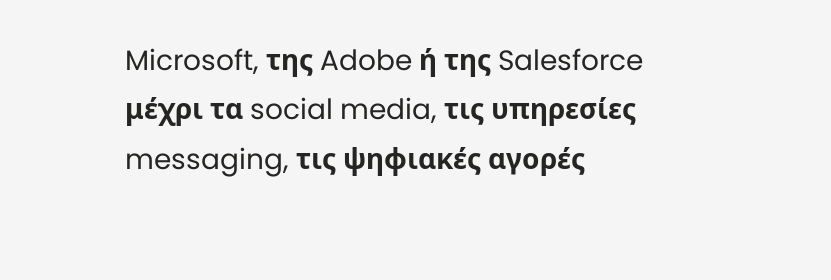Microsoft, της Adobe ή της Salesforce μέχρι τα social media, τις υπηρεσίες messaging, τις ψηφιακές αγορές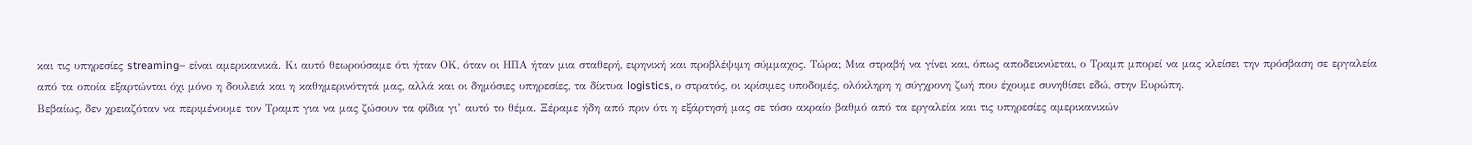και τις υπηρεσίες streaming– είναι αμερικανικά. Κι αυτό θεωρούσαμε ότι ήταν ΟΚ, όταν οι ΗΠΑ ήταν μια σταθερή, ειρηνική και προβλέψιμη σύμμαχος. Τώρα; Μια στραβή να γίνει και, όπως αποδεικνύεται, ο Τραμπ μπορεί να μας κλείσει την πρόσβαση σε εργαλεία από τα οποία εξαρτώνται όχι μόνο η δουλειά και η καθημερινότητά μας, αλλά και οι δημόσιες υπηρεσίες, τα δίκτυα logistics, ο στρατός, οι κρίσιμες υποδομές, ολόκληρη η σύγχρονη ζωή που έχουμε συνηθίσει εδώ, στην Ευρώπη.
Βεβαίως, δεν χρειαζόταν να περιμένουμε τον Τραμπ για να μας ζώσουν τα φίδια γι’ αυτό το θέμα. Ξέραμε ήδη από πριν ότι η εξάρτησή μας σε τόσο ακραίο βαθμό από τα εργαλεία και τις υπηρεσίες αμερικανικών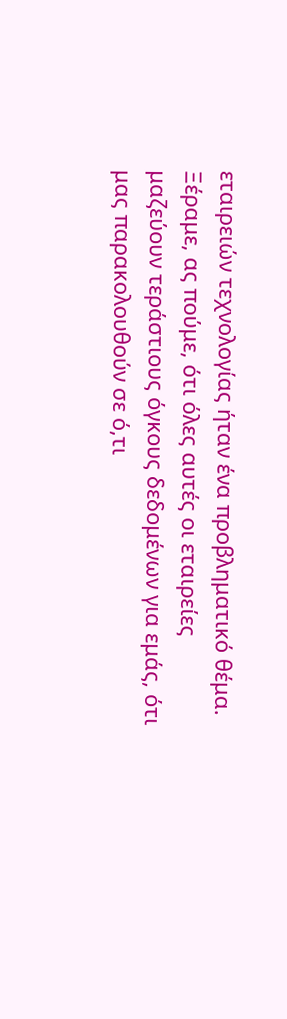εταιρειών τεχνολογίας ήταν ένα προβληματικό θέμα. Ξέραμε, ας πούμε, ότι όλες αυτές οι εταιρείες μαζεύουν τεράστιους όγκους δεδομένων για εμάς, ότι μας παρακολουθούν σε ό,τι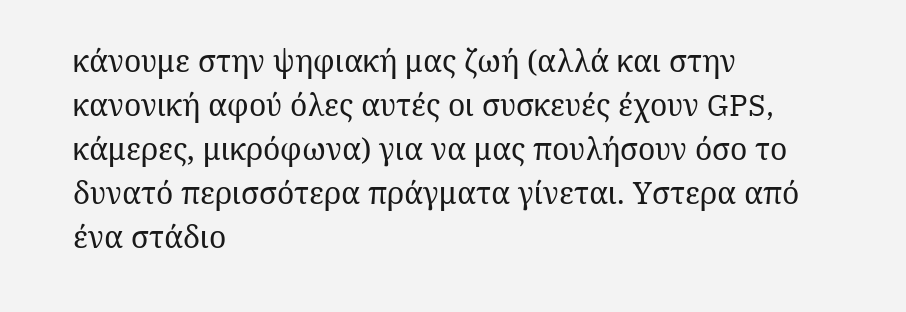κάνουμε στην ψηφιακή μας ζωή (αλλά και στην κανονική αφού όλες αυτές οι συσκευές έχουν GPS, κάμερες, μικρόφωνα) για να μας πουλήσουν όσο το δυνατό περισσότερα πράγματα γίνεται. Υστερα από ένα στάδιο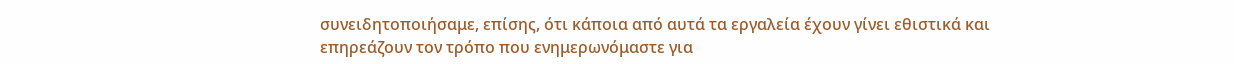συνειδητοποιήσαμε, επίσης, ότι κάποια από αυτά τα εργαλεία έχουν γίνει εθιστικά και επηρεάζουν τον τρόπο που ενημερωνόμαστε για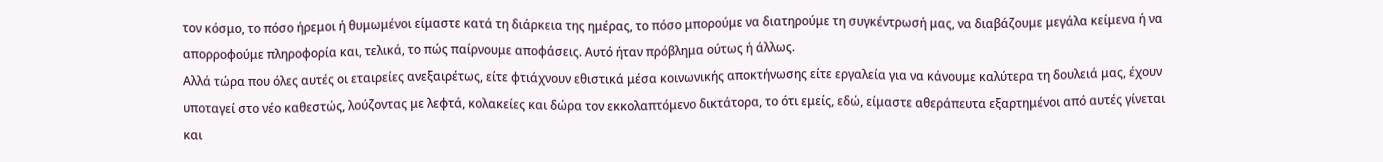τον κόσμο, το πόσο ήρεμοι ή θυμωμένοι είμαστε κατά τη διάρκεια της ημέρας, το πόσο μπορούμε να διατηρούμε τη συγκέντρωσή μας, να διαβάζουμε μεγάλα κείμενα ή να απορροφούμε πληροφορία και, τελικά, το πώς παίρνουμε αποφάσεις. Αυτό ήταν πρόβλημα ούτως ή άλλως.
Αλλά τώρα που όλες αυτές οι εταιρείες ανεξαιρέτως, είτε φτιάχνουν εθιστικά μέσα κοινωνικής αποκτήνωσης είτε εργαλεία για να κάνουμε καλύτερα τη δουλειά μας, έχουν υποταγεί στο νέο καθεστώς, λούζοντας με λεφτά, κολακείες και δώρα τον εκκολαπτόμενο δικτάτορα, το ότι εμείς, εδώ, είμαστε αθεράπευτα εξαρτημένοι από αυτές γίνεται και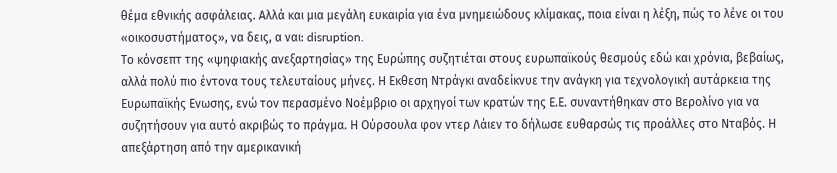θέμα εθνικής ασφάλειας. Αλλά και μια μεγάλη ευκαιρία για ένα μνημειώδους κλίμακας, ποια είναι η λέξη, πώς το λένε οι του «οικοσυστήματος», να δεις, α ναι: disruption.
Το κόνσεπτ της «ψηφιακής ανεξαρτησίας» της Ευρώπης συζητιέται στους ευρωπαϊκούς θεσμούς εδώ και χρόνια, βεβαίως, αλλά πολύ πιο έντονα τους τελευταίους μήνες. Η Εκθεση Ντράγκι αναδείκνυε την ανάγκη για τεχνολογική αυτάρκεια της Ευρωπαϊκής Ενωσης, ενώ τον περασμένο Νοέμβριο οι αρχηγοί των κρατών της Ε.Ε. συναντήθηκαν στο Βερολίνο για να συζητήσουν για αυτό ακριβώς το πράγμα. Η Ούρσουλα φον ντερ Λάιεν το δήλωσε ευθαρσώς τις προάλλες στο Νταβός. Η απεξάρτηση από την αμερικανική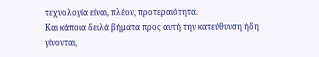τεχνολογία είναι, πλέον, προτεραιότητα.
Και κάποια δειλά βήματα προς αυτή την κατεύθυνση ήδη γίνονται,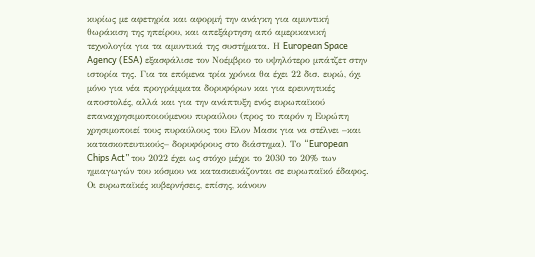κυρίως με αφετηρία και αφορμή την ανάγκη για αμυντική θωράκιση της ηπείρου, και απεξάρτηση από αμερικανική τεχνολογία για τα αμυντικά της συστήματα. Η European Space Agency (ESA) εξασφάλισε τον Νοέμβριο το υψηλότερο μπάτζετ στην ιστορία της. Για τα επόμενα τρία χρόνια θα έχει 22 δισ. ευρώ, όχι μόνο για νέα προγράμματα δορυφόρων και για ερευνητικές αποστολές, αλλά και για την ανάπτυξη ενός ευρωπαϊκού επαναχρησιμοποιούμενου πυραύλου (προς το παρόν η Ευρώπη χρησιμοποιεί τους πυραύλους του Ελον Μασκ για να στέλνει –και κατασκοπευτικούς– δορυφόρους στο διάστημα). Το “European Chips Act” του 2022 έχει ως στόχο μέχρι το 2030 το 20% των ημιαγωγών του κόσμου να κατασκευάζονται σε ευρωπαϊκό έδαφος.
Οι ευρωπαϊκές κυβερνήσεις, επίσης, κάνουν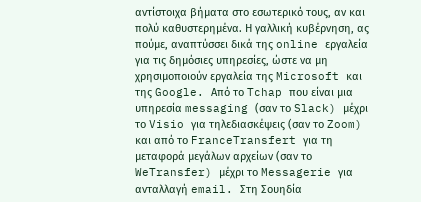αντίστοιχα βήματα στο εσωτερικό τους, αν και πολύ καθυστερημένα. Η γαλλική κυβέρνηση, ας πούμε, αναπτύσσει δικά της online εργαλεία για τις δημόσιες υπηρεσίες, ώστε να μη χρησιμοποιούν εργαλεία της Microsoft και της Google. Από το Tchap που είναι μια υπηρεσία messaging (σαν το Slack) μέχρι το Visio για τηλεδιασκέψεις (σαν το Zoom) και από το FranceTransfert για τη μεταφορά μεγάλων αρχείων (σαν το WeTransfer) μέχρι το Messagerie για ανταλλαγή email. Στη Σουηδία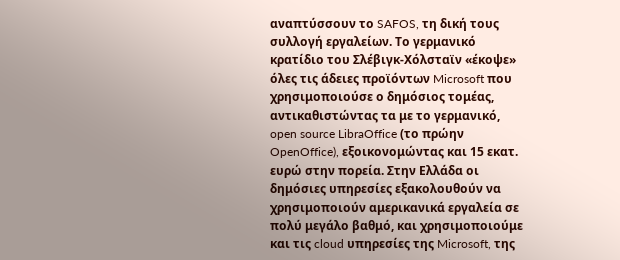αναπτύσσουν το SAFOS, τη δική τους συλλογή εργαλείων. Το γερμανικό κρατίδιο του Σλέβιγκ-Χόλσταϊν «έκοψε» όλες τις άδειες προϊόντων Microsoft που χρησιμοποιούσε ο δημόσιος τομέας, αντικαθιστώντας τα με το γερμανικό, open source LibraOffice (το πρώην OpenOffice), εξοικονομώντας και 15 εκατ. ευρώ στην πορεία. Στην Ελλάδα οι δημόσιες υπηρεσίες εξακολουθούν να χρησιμοποιούν αμερικανικά εργαλεία σε πολύ μεγάλο βαθμό, και χρησιμοποιούμε και τις cloud υπηρεσίες της Microsoft, της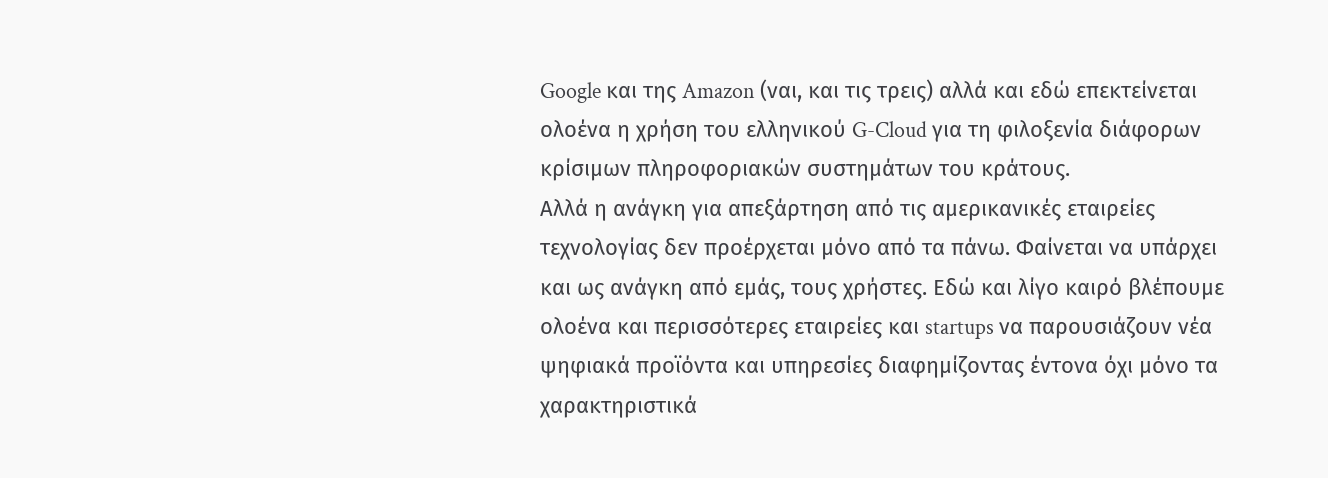Google και της Amazon (ναι, και τις τρεις) αλλά και εδώ επεκτείνεται ολοένα η χρήση του ελληνικού G-Cloud για τη φιλοξενία διάφορων κρίσιμων πληροφοριακών συστημάτων του κράτους.
Αλλά η ανάγκη για απεξάρτηση από τις αμερικανικές εταιρείες τεχνολογίας δεν προέρχεται μόνο από τα πάνω. Φαίνεται να υπάρχει και ως ανάγκη από εμάς, τους χρήστες. Εδώ και λίγο καιρό βλέπουμε ολοένα και περισσότερες εταιρείες και startups να παρουσιάζουν νέα ψηφιακά προϊόντα και υπηρεσίες διαφημίζοντας έντονα όχι μόνο τα χαρακτηριστικά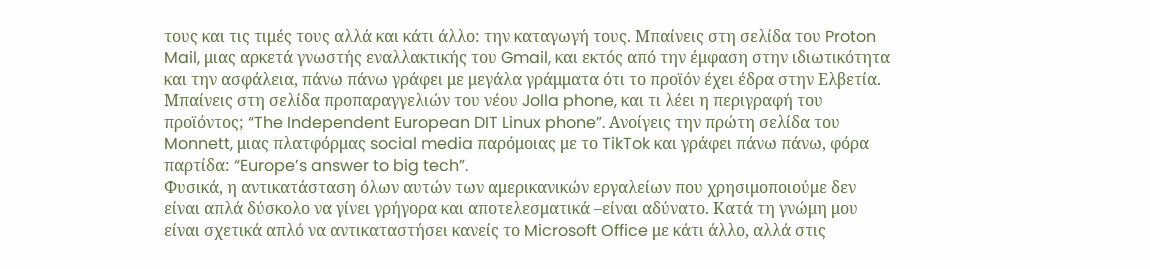τους και τις τιμές τους αλλά και κάτι άλλο: την καταγωγή τους. Μπαίνεις στη σελίδα του Proton Mail, μιας αρκετά γνωστής εναλλακτικής του Gmail, και εκτός από την έμφαση στην ιδιωτικότητα και την ασφάλεια, πάνω πάνω γράφει με μεγάλα γράμματα ότι το προϊόν έχει έδρα στην Ελβετία. Μπαίνεις στη σελίδα προπαραγγελιών του νέου Jolla phone, και τι λέει η περιγραφή του προϊόντος; “The Independent European DIT Linux phone”. Ανοίγεις την πρώτη σελίδα του Monnett, μιας πλατφόρμας social media παρόμοιας με το TikTok και γράφει πάνω πάνω, φόρα παρτίδα: “Europe’s answer to big tech”.
Φυσικά, η αντικατάσταση όλων αυτών των αμερικανικών εργαλείων που χρησιμοποιούμε δεν είναι απλά δύσκολο να γίνει γρήγορα και αποτελεσματικά –είναι αδύνατο. Κατά τη γνώμη μου είναι σχετικά απλό να αντικαταστήσει κανείς το Microsoft Office με κάτι άλλο, αλλά στις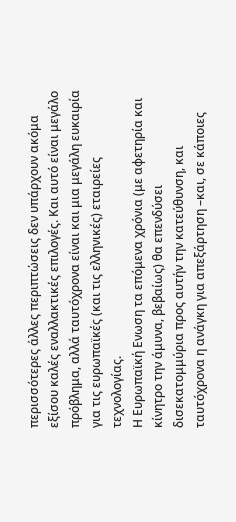περισσότερες άλλες περιπτώσεις δεν υπάρχουν ακόμα εξίσου καλές εναλλακτικές επιλογές. Και αυτό είναι μεγάλο πρόβλημα, αλλά ταυτόχρονα είναι και μια μεγάλη ευκαιρία για τις ευρωπαϊκές (και τις ελληνικές) εταιρείες τεχνολογίας.
Η Ευρωπαϊκή Ενωση τα επόμενα χρόνια (με αφετηρία και κίνητρο την άμυνα, βεβαίως) θα επενδύσει δισεκατομμύρια προς αυτήν την κατεύθυνση, και ταυτόχρονα η ανάγκη για απεξάρτηση –και, σε κάποιες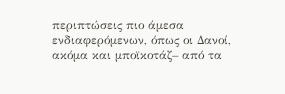περιπτώσεις πιο άμεσα ενδιαφερόμενων, όπως οι Δανοί, ακόμα και μποϊκοτάζ– από τα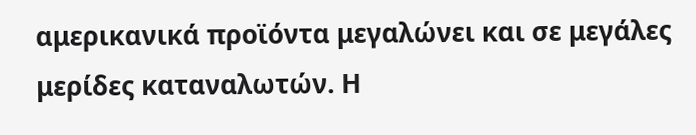αμερικανικά προϊόντα μεγαλώνει και σε μεγάλες μερίδες καταναλωτών. Η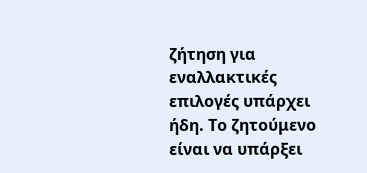ζήτηση για εναλλακτικές επιλογές υπάρχει ήδη. Το ζητούμενο είναι να υπάρξει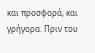και προσφορά, και γρήγορα. Πριν του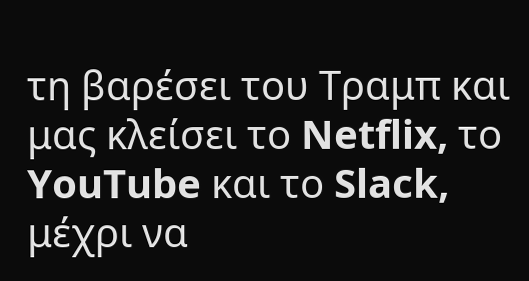τη βαρέσει του Τραμπ και μας κλείσει το Netflix, το YouTube και το Slack, μέχρι να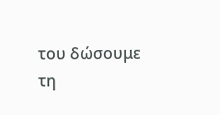του δώσουμε τη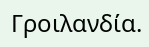Γροιλανδία.